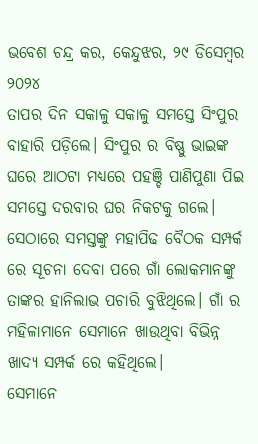ଭବେଶ ଚନ୍ଦ୍ର କର, କେନ୍ଦୁଝର, ୨୯ ଡିସେମ୍ବର ୨୦୨୪
ତାପର ଦିନ ସକାଳୁ ସକାଳୁ ସମସ୍ତେ ସିଂପୁର ବାହାରି ପଡ଼ିଲେ। ସିଂପୁର ର ବିଷ୍ଣୁ ଭାଇଙ୍କ ଘରେ ଆଠଟା ମଧ୍ୟରେ ପହଞ୍ଚି ପାଣିପୁଣା ପିଇ ସମସ୍ତେ ଦରବାର ଘର ନିକଟକୁ ଗଲେ। ସେଠାରେ ସମସ୍ତଙ୍କୁ ମହାପିଢ ବୈଠକ ସମ୍ପର୍କ ରେ ସୂଚନା ଦେବା ପରେ ଗାଁ ଲୋକମାନଙ୍କୁ ତାଙ୍କର ହାନିଲାଭ ପଚାରି ବୁଝିଥିଲେ। ଗାଁ ର ମହିଳାମାନେ ସେମାନେ ଖାଉଥିବା ବିଭିନ୍ନ ଖାଦ୍ୟ ସମ୍ପର୍କ ରେ କହିଥିଲେ।
ସେମାନେ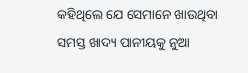କହିଥିଲେ ଯେ ସେମାନେ ଖାଉଥିବା ସମସ୍ତ ଖାଦ୍ୟ ପାନୀୟକୁ ନୁଆ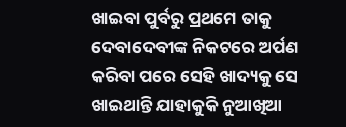ଖାଇବା ପୁର୍ବରୁ ପ୍ରଥମେ ତାକୁ ଦେବାଦେବୀଙ୍କ ନିକଟରେ ଅର୍ପଣ କରିବା ପରେ ସେହି ଖାଦ୍ୟକୁ ସେ ଖାଇଥାନ୍ତି ଯାହାକୁକି ନୁଆଖିଆ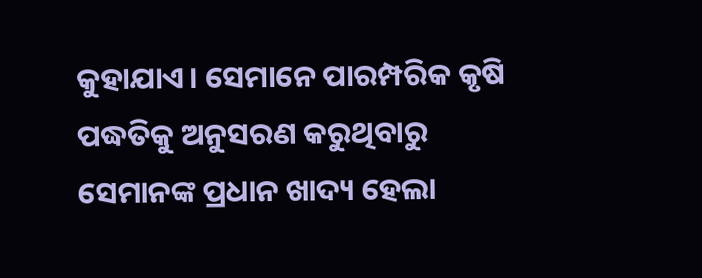କୁହାଯାଏ। ସେମାନେ ପାରମ୍ପରିକ କୃଷି ପଦ୍ଧତିକୁ ଅନୁସରଣ କରୁଥିବାରୁ ସେମାନଙ୍କ ପ୍ରଧାନ ଖାଦ୍ୟ ହେଲା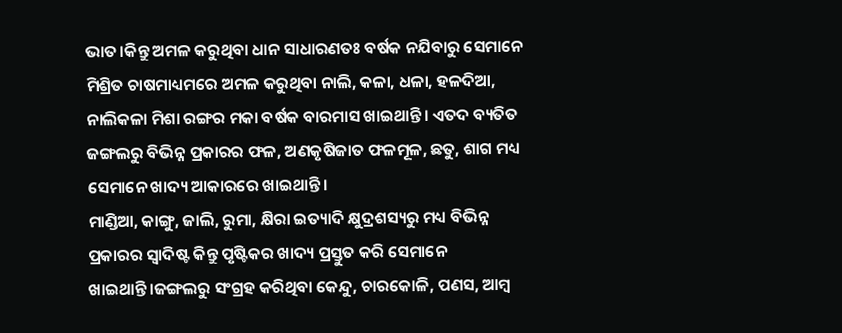ଭାତ।କିନ୍ତୁ ଅମଳ କରୁଥିବା ଧାନ ସାଧାରଣତଃ ବର୍ଷକ ନଯିବାରୁ ସେମାନେ ମିଶ୍ରିତ ଚାଷମାଧ୍ୟମରେ ଅମଳ କରୁଥିବା ନାଲି, କଳା, ଧଳା, ହଳଦିଆ, ନାଲିକଳା ମିଶା ରଙ୍ଗର ମକା ବର୍ଷକ ବାରମାସ ଖାଇଥାନ୍ତି। ଏତଦ ବ୍ୟତିତ ଜଙ୍ଗଲରୁ ବିଭିନ୍ନ ପ୍ରକାରର ଫଳ, ଅଣକୃଷିଜାତ ଫଳମୂଳ, ଛତୁ, ଶାଗ ମଧ୍ୟ ସେମାନେ ଖାଦ୍ୟ ଆକାରରେ ଖାଇଥାନ୍ତି।
ମାଣ୍ଡିଆ, କାଙ୍ଗୁ, ଜାଲି, ରୁମା, କ୍ଷିରା ଇତ୍ୟାଦି କ୍ଷୁଦ୍ରଶସ୍ୟରୁ ମଧ୍ୟ ବିଭିନ୍ନ ପ୍ରକାରର ସ୍ବାଦିଷ୍ଟ କିନ୍ତୁ ପୃଷ୍ଟିକର ଖାଦ୍ୟ ପ୍ରସ୍ତୁତ କରି ସେମାନେ ଖାଇଥାନ୍ତି।ଜଙ୍ଗଲରୁ ସଂଗ୍ରହ କରିଥିବା କେନ୍ଦୁ, ଚାରକୋଳି, ପଣସ, ଆମ୍ବ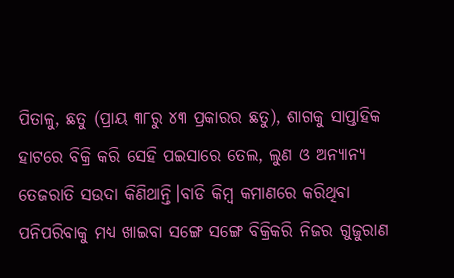ପିତାଳୁ, ଛତୁ (ପ୍ରାୟ ୩୮ରୁ ୪୩ ପ୍ରକାରର ଛତୁ), ଶାଗକୁ ସାପ୍ତାହିକ ହାଟରେ ବିକ୍ରି କରି ସେହି ପଇସାରେ ତେଲ, ଲୁଣ ଓ ଅନ୍ୟାନ୍ୟ ତେଜରାତି ସଉଦା କିଣିଥାନ୍ତି।ବାଡି କିମ୍ବ କମାଣରେ କରିଥିବା ପନିପରିବାକୁ ମଧ୍ୟ ଖାଇବା ସଙ୍ଗେ ସଙ୍ଗେ ବିକ୍ରିକରି ନିଜର ଗୁଜୁରାଣ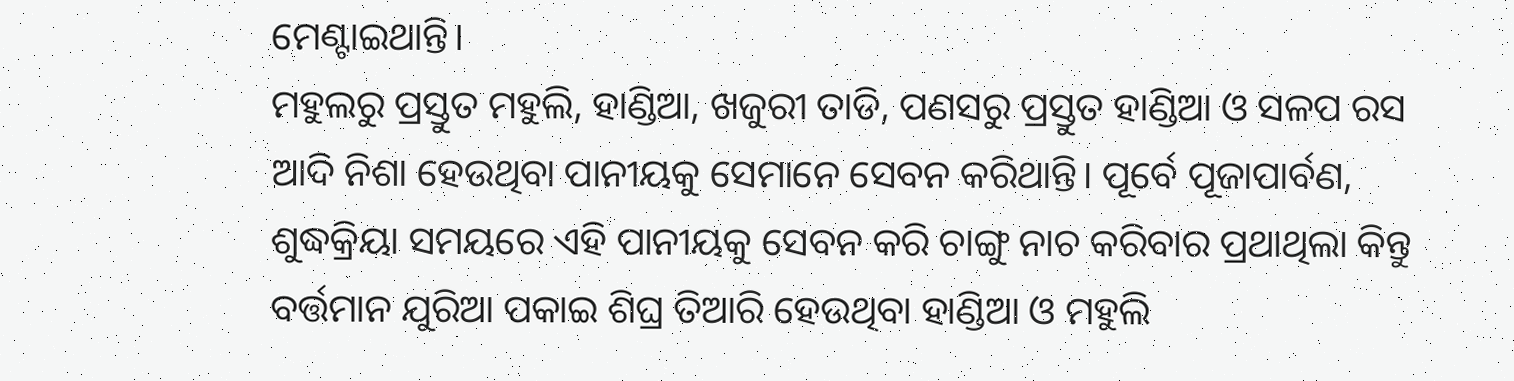ମେଣ୍ଟାଇଥାନ୍ତି।
ମହୁଲରୁ ପ୍ରସ୍ତୁତ ମହୁଲି, ହାଣ୍ଡିଆ, ଖଜୁରୀ ତାଡି, ପଣସରୁ ପ୍ରସ୍ତୁତ ହାଣ୍ଡିଆ ଓ ସଳପ ରସ ଆଦି ନିଶା ହେଉଥିବା ପାନୀୟକୁ ସେମାନେ ସେବନ କରିଥାନ୍ତି। ପୂର୍ବେ ପୂଜାପାର୍ବଣ, ଶୁଦ୍ଧକ୍ରିୟା ସମୟରେ ଏହି ପାନୀୟକୁ ସେବନ କରି ଚାଙ୍ଗୁ ନାଚ କରିବାର ପ୍ରଥାଥିଲା କିନ୍ତୁ ବର୍ତ୍ତମାନ ଯୁରିଆ ପକାଇ ଶିଘ୍ର ତିଆରି ହେଉଥିବା ହାଣ୍ଡିଆ ଓ ମହୁଲି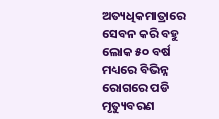ଅତ୍ୟଧିକମାତ୍ରାରେ ସେବନ କରି ବହୁ ଲୋକ ୫୦ ବର୍ଷ ମଧ୍ୟରେ ବିଭିନ୍ନ ରୋଗରେ ପଡି ମୃତ୍ୟୁବରଣ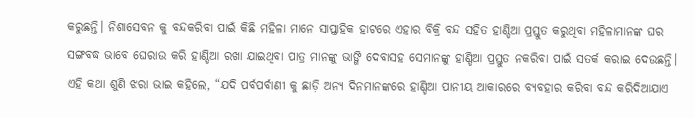କରୁଛନ୍ତି। ନିଶାସେବନ କୁ ବନ୍ଦକରିବା ପାଇଁ କିଛି ମହିଳା ମାନେ ସାପ୍ତାହିକ ହାଟରେ ଏହାର ବିକ୍ରି ବନ୍ଦ ସହିତ ହାଣ୍ଡିଆ ପ୍ରସ୍ତୁତ କରୁଥିବା ମହିଳାମାନଙ୍କ ଘର ସଙ୍ଗବଦ୍ଧ ଭାବେ ଘେରାଉ କରି ହାଣ୍ଡିଆ ରଖା ଯାଇଥିବା ପାତ୍ର ମାନଙ୍କୁ ଭାଙ୍ଗି ଦେବାସହ ସେମାନଙ୍କୁ ହାଣ୍ଡିଆ ପ୍ରସ୍ତୁତ ନକରିବା ପାଇଁ ସତର୍କ କରାଇ ଦେଉଛନ୍ତି। ଏହି କଥା ଶୁଣି ଝରା ଭାଇ କହିଲେ, “ଯଦି ପର୍ବପର୍ବାଣୀ କୁ ଛାଡ଼ି ଅନ୍ୟ ଦିନମାନଙ୍କରେ ହାଣ୍ଡିଆ ପାନୀୟ ଆକାରରେ ବ୍ଯବହାର କରିବା ବନ୍ଦ କରିଦିଆଯାଏ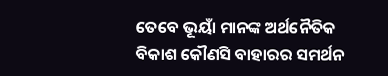ତେବେ ଭୂୟାଁ ମାନଙ୍କ ଅର୍ଥନୈତିକ ବିକାଶ କୌଣସି ବାହାରର ସମର୍ଥନ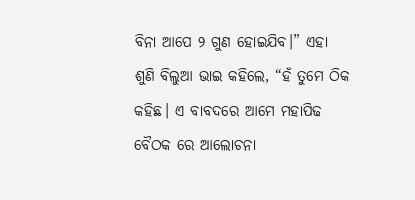ବିନା ଆପେ ୨ ଗୁଣ ହୋଇଯିବ।” ଏହା ଶୁଣି ବିଲୁଆ ଭାଇ କହିଲେ, “ହଁ ତୁମେ ଠିକ କହିଛ। ଏ ବାବଦରେ ଆମେ ମହାପିଢ ବୈଠକ ରେ ଆଲୋଚନା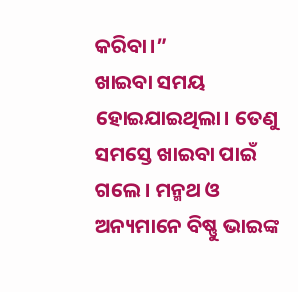କରିବା।”
ଖାଇବା ସମୟ ହୋଇଯାଇଥିଲା। ତେଣୁ ସମସ୍ତେ ଖାଇବା ପାଇଁ ଗଲେ। ମନ୍ମଥ ଓ ଅନ୍ୟମାନେ ବିଷ୍ଣୁ ଭାଇଙ୍କ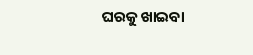ଘରକୁ ଖାଇବା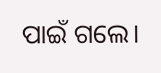ପାଇଁ ଗଲେ।